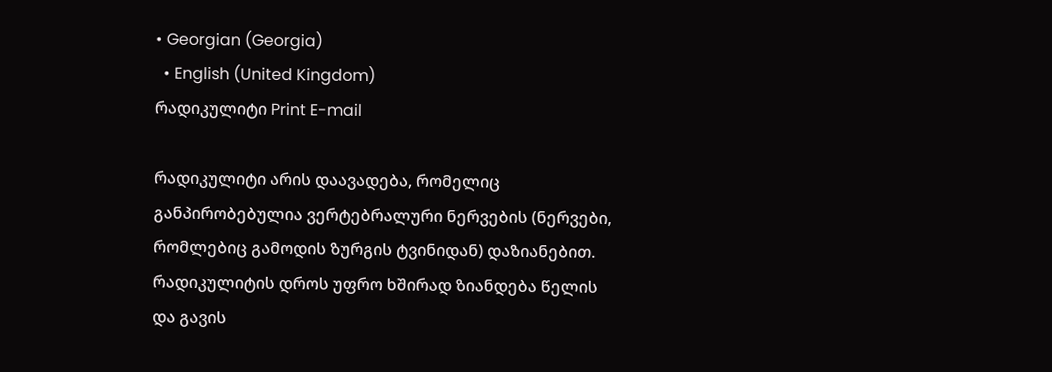• Georgian (Georgia)
  • English (United Kingdom)
რადიკულიტი Print E-mail

რადიკულიტი არის დაავადება, რომელიც განპირობებულია ვერტებრალური ნერვების (ნერვები, რომლებიც გამოდის ზურგის ტვინიდან) დაზიანებით. რადიკულიტის დროს უფრო ხშირად ზიანდება წელის და გავის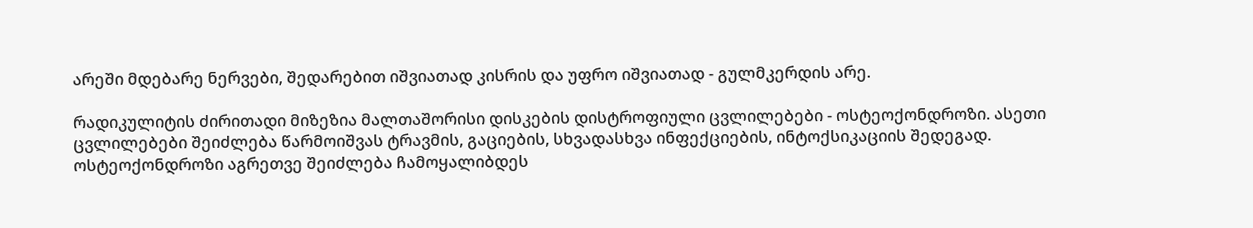არეში მდებარე ნერვები, შედარებით იშვიათად კისრის და უფრო იშვიათად - გულმკერდის არე.

რადიკულიტის ძირითადი მიზეზია მალთაშორისი დისკების დისტროფიული ცვლილებები - ოსტეოქონდროზი. ასეთი ცვლილებები შეიძლება წარმოიშვას ტრავმის, გაციების, სხვადასხვა ინფექციების, ინტოქსიკაციის შედეგად. ოსტეოქონდროზი აგრეთვე შეიძლება ჩამოყალიბდეს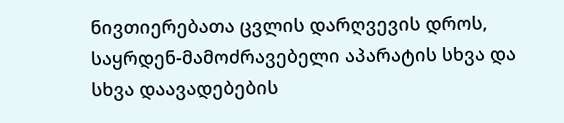ნივთიერებათა ცვლის დარღვევის დროს, საყრდენ-მამოძრავებელი აპარატის სხვა და სხვა დაავადებების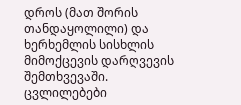დროს (მათ შორის თანდაყოლილი) და ხერხემლის სისხლის მიმოქცევის დარღვევის შემთხვევაში. ცვლილებები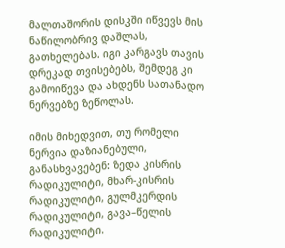მალთაშორის დისკში იწვევს მის ნაწილობრივ დაშლას, გათხელებას. იგი კარგავს თავის დრეკად თვისებებს, შემდეგ კი გამოიწევა და ახდენს სათანადო ნერვებზე ზეწოლას.

იმის მიხედვით, თუ რომელი ნერვია დაზიანებული, განასხვავებენ: ზედა კისრის რადიკულიტი, მხარ-კისრის რადიკულიტი, გულმკერდის რადიკულიტი, გავა–წელის რადიკულიტი.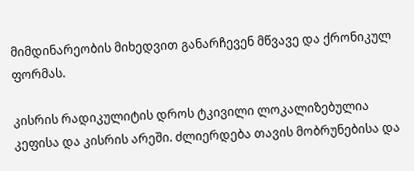მიმდინარეობის მიხედვით განარჩევენ მწვავე და ქრონიკულ ფორმას.

კისრის რადიკულიტის დროს ტკივილი ლოკალიზებულია კეფისა და კისრის არეში. ძლიერდება თავის მობრუნებისა და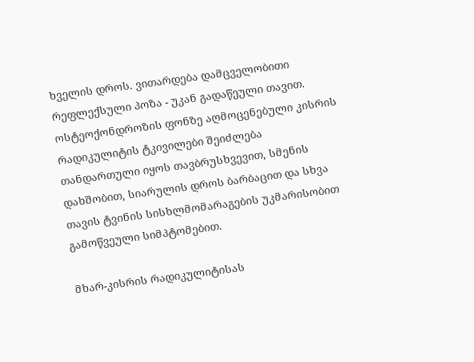ხველის დროს. ვითარდება დამცველობითი რეფლექსული პოზა - უკან გადაწეული თავით. ოსტეოქონდროზის ფონზე აღმოცენებული კისრის რადიკულიტის ტკივილები შეიძლება თანდართული იყოს თავბრუსხვევით, სმენის დახშობით, სიარულის დროს ბარბაცით და სხვა თავის ტვინის სისხლმომარაგების უკმარისობით გამოწვეული სიმპტომებით.

მხარ-კისრის რადიკულიტისას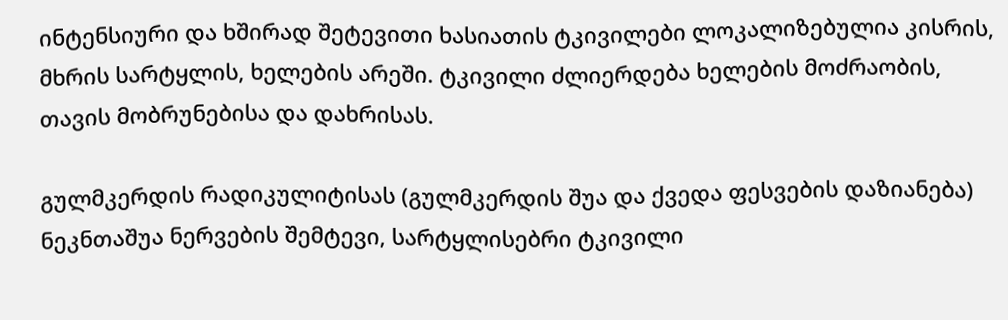ინტენსიური და ხშირად შეტევითი ხასიათის ტკივილები ლოკალიზებულია კისრის, მხრის სარტყლის, ხელების არეში. ტკივილი ძლიერდება ხელების მოძრაობის, თავის მობრუნებისა და დახრისას.

გულმკერდის რადიკულიტისას (გულმკერდის შუა და ქვედა ფესვების დაზიანება) ნეკნთაშუა ნერვების შემტევი, სარტყლისებრი ტკივილი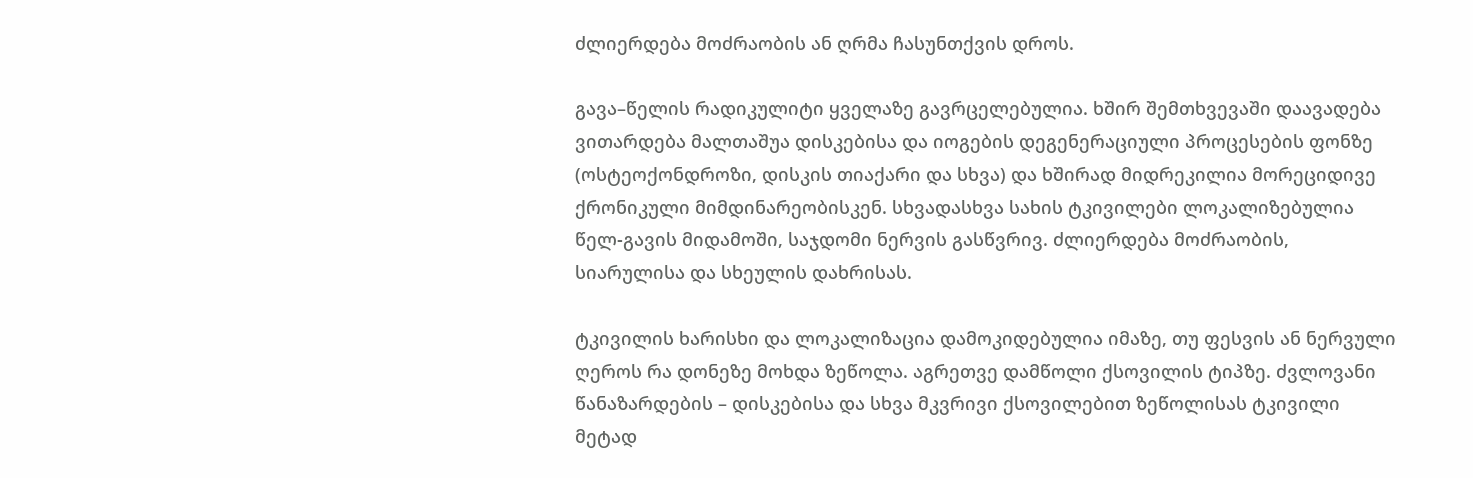ძლიერდება მოძრაობის ან ღრმა ჩასუნთქვის დროს.

გავა–წელის რადიკულიტი ყველაზე გავრცელებულია. ხშირ შემთხვევაში დაავადება ვითარდება მალთაშუა დისკებისა და იოგების დეგენერაციული პროცესების ფონზე (ოსტეოქონდროზი, დისკის თიაქარი და სხვა) და ხშირად მიდრეკილია მორეციდივე ქრონიკული მიმდინარეობისკენ. სხვადასხვა სახის ტკივილები ლოკალიზებულია წელ-გავის მიდამოში, საჯდომი ნერვის გასწვრივ. ძლიერდება მოძრაობის, სიარულისა და სხეულის დახრისას.

ტკივილის ხარისხი და ლოკალიზაცია დამოკიდებულია იმაზე, თუ ფესვის ან ნერვული ღეროს რა დონეზე მოხდა ზეწოლა. აგრეთვე დამწოლი ქსოვილის ტიპზე. ძვლოვანი წანაზარდების – დისკებისა და სხვა მკვრივი ქსოვილებით ზეწოლისას ტკივილი მეტად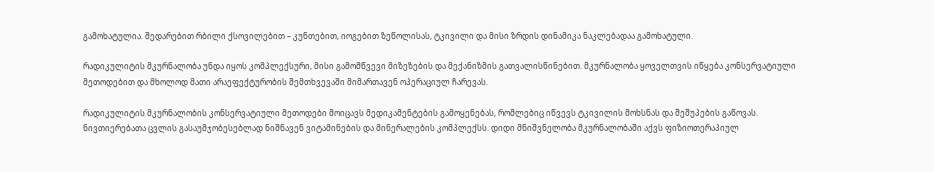გამოხატულია. შედარებით რბილი ქსოვილებით – კუნთებით, იოგებით ზეწოლისას, ტკივილი და მისი ზრდის დინამიკა ნაკლებადაა გამოხატული.

რადიკულიტის მკურნალობა უნდა იყოს კომპლექსური, მისი გამომწვევი მიზეზების და მექანიზმის გათვალისწინებით. მკურნალობა ყოველთვის იწყება კონსერვატიული მეთოდებით და მხოლოდ მათი არაეფექტურობის შემთხვევაში მიმართავენ ოპერაციულ ჩარევას.

რადიკულიტის მკურნალობის კონსერვატიული მეთოდები მოიცავს მედიკამენტების გამოყენებას, რომლებიც იწვევს ტკივილის მოხსნას და შეშუპების გაწოვას. ნივთიერებათა ცვლის გასაუმჯობესებლად ნიშნავენ ვიტამინების და მინერალების კომპლექსს. დიდი მნიშვნელობა მკურნალობაში აქვს ფიზიოთერაპიულ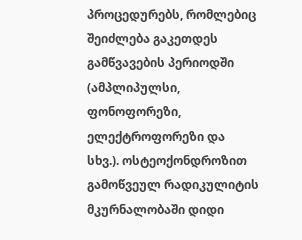პროცედურებს, რომლებიც შეიძლება გაკეთდეს გამწვავების პერიოდში (ამპლიპულსი, ფონოფორეზი, ელექტროფორეზი და სხვ.). ოსტეოქონდროზით გამოწვეულ რადიკულიტის მკურნალობაში დიდი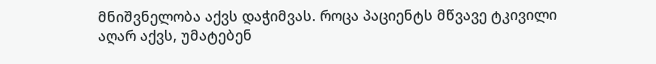მნიშვნელობა აქვს დაჭიმვას. როცა პაციენტს მწვავე ტკივილი აღარ აქვს, უმატებენ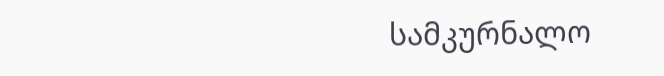სამკურნალო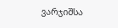ვარჯიშსა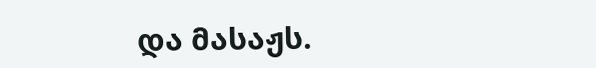და მასაჟს.